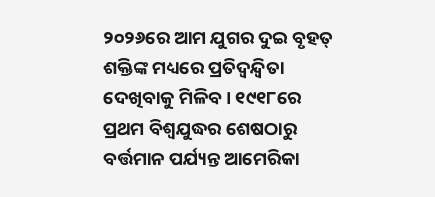୨୦୨୬ରେ ଆମ ଯୁଗର ଦୁଇ ବୃହତ୍ ଶକ୍ତିଙ୍କ ମଧ୍ୟରେ ପ୍ରତିଦ୍ୱନ୍ଦ୍ୱିତା ଦେଖିବାକୁ ମିଳିବ। ୧୯୧୮ରେ ପ୍ରଥମ ବିଶ୍ୱଯୁଦ୍ଧର ଶେଷଠାରୁ ବର୍ତ୍ତମାନ ପର୍ଯ୍ୟନ୍ତ ଆମେରିକା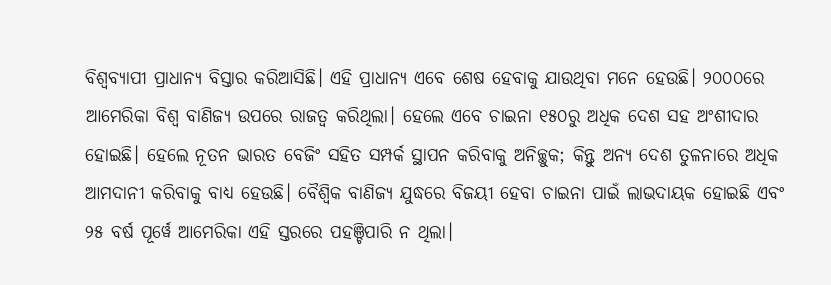ବିଶ୍ୱବ୍ୟାପୀ ପ୍ରାଧାନ୍ୟ ବିସ୍ତାର କରିଆସିଛି। ଏହି ପ୍ରାଧାନ୍ୟ ଏବେ ଶେଷ ହେବାକୁ ଯାଉଥିବା ମନେ ହେଉଛି। ୨୦୦୦ରେ ଆମେରିକା ବିଶ୍ୱ ବାଣିଜ୍ୟ ଉପରେ ରାଜତ୍ୱ କରିଥିଲା। ହେଲେ ଏବେ ଚାଇନା ୧୫୦ରୁ ଅଧିକ ଦେଶ ସହ ଅଂଶୀଦାର ହୋଇଛି। ହେଲେ ନୂତନ ଭାରତ ବେଜିଂ ସହିତ ସମ୍ପର୍କ ସ୍ଥାପନ କରିବାକୁ ଅନିଚ୍ଛୁକ; କିନ୍ତୁ ଅନ୍ୟ ଦେଶ ତୁଳନାରେ ଅଧିକ ଆମଦାନୀ କରିବାକୁ ବାଧ୍ୟ ହେଉଛି। ବୈଶ୍ୱିକ ବାଣିଜ୍ୟ ଯୁଦ୍ଧରେ ବିଜୟୀ ହେବା ଚାଇନା ପାଇଁ ଲାଭଦାୟକ ହୋଇଛି ଏବଂ ୨୫ ବର୍ଷ ପୂର୍ୱେ ଆମେରିକା ଏହି ସ୍ତରରେ ପହଞ୍ଚିପାରି ନ ଥିଲା।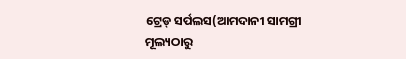ଟ୍ରେଡ୍ ସର୍ପଲସ(ଆମଦାନୀ ସାମଗ୍ରୀ ମୂଲ୍ୟଠାରୁ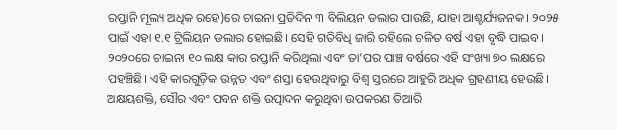ରପ୍ତାନି ମୂଲ୍ୟ ଅଧିକ ରହେ)ରେ ଚାଇନା ପ୍ରତିଦିନ ୩ ବିଲିୟନ ଡଲାର ପାଉଛି, ଯାହା ଆଶ୍ଚର୍ଯ୍ୟଜନକ। ୨୦୨୫ ପାଇଁ ଏହା ୧.୧ ଟ୍ରିଲିୟନ ଡଲାର ହୋଇଛି। ସେହି ଗତିବିଧି ଜାରି ରହିଲେ ଚଳିତ ବର୍ଷ ଏହା ବୃଦ୍ଧି ପାଇବ। ୨୦୨୦ରେ ଚାଇନା ୧୦ ଲକ୍ଷ କାର ରପ୍ତାନି କରିଥିଲା ଏବଂ ତା’ପର ପାଞ୍ଚ ବର୍ଷରେ ଏହି ସଂଖ୍ୟା ୭୦ ଲକ୍ଷରେ ପହଞ୍ଚିଛି। ଏହି କାରଗୁଡ଼ିକ ଉନ୍ନତ ଏବଂ ଶସ୍ତା ହେଉଥିବାରୁ ବିଶ୍ୱ ସ୍ତରରେ ଆହୁରି ଅଧିକ ଗ୍ରହଣୀୟ ହେଉଛି। ଅକ୍ଷୟଶକ୍ତି, ସୌର ଏବଂ ପବନ ଶକ୍ତି ଉତ୍ପାଦନ କରୁଥିବା ଉପକରଣ ତିଆରି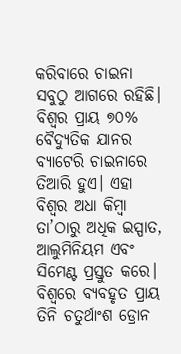କରିବାରେ ଚାଇନା ସବୁଠୁ ଆଗରେ ରହିଛି। ବିଶ୍ୱର ପ୍ରାୟ ୭୦% ବୈଦ୍ୟୁତିକ ଯାନର ବ୍ୟାଟେରି ଚାଇନାରେ ତିଆରି ହୁଏ। ଏହା ବିଶ୍ୱର ଅଧା କିମ୍ୱା ତା’ଠାରୁ ଅଧିକ ଇସ୍ପାତ, ଆଲୁମିନିୟମ ଏବଂ ସିମେଣ୍ଟ ପ୍ରସ୍ତୁତ କରେ। ବିଶ୍ୱରେ ବ୍ୟବହୃତ ପ୍ରାୟ ତିନି ଚତୁର୍ଥାଂଶ ଡ୍ରୋନ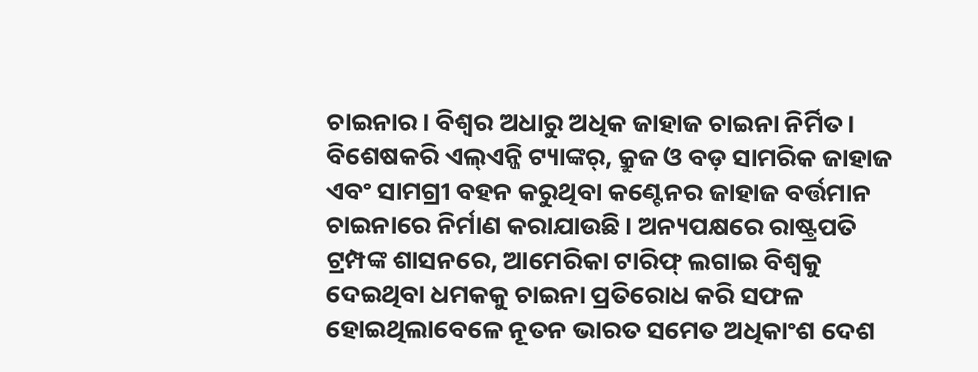ଚାଇନାର। ବିଶ୍ୱର ଅଧାରୁ ଅଧିକ ଜାହାଜ ଚାଇନା ନିର୍ମିତ। ବିଶେଷକରି ଏଲ୍ଏନ୍ଜି ଟ୍ୟାଙ୍କର୍, କ୍ରୁଜ ଓ ବଡ଼ ସାମରିକ ଜାହାଜ ଏବଂ ସାମଗ୍ରୀ ବହନ କରୁଥିବା କଣ୍ଟେନର ଜାହାଜ ବର୍ତ୍ତମାନ ଚାଇନାରେ ନିର୍ମାଣ କରାଯାଉଛି। ଅନ୍ୟପକ୍ଷରେ ରାଷ୍ଟ୍ରପତି ଟ୍ରମ୍ପଙ୍କ ଶାସନରେ, ଆମେରିକା ଟାରିଫ୍ ଲଗାଇ ବିଶ୍ୱକୁ ଦେଇଥିବା ଧମକକୁ ଚାଇନା ପ୍ରତିରୋଧ କରି ସଫଳ ହୋଇଥିଲାବେଳେ ନୂତନ ଭାରତ ସମେତ ଅଧିକାଂଶ ଦେଶ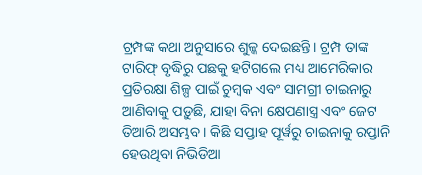ଟ୍ରମ୍ପଙ୍କ କଥା ଅନୁସାରେ ଶୁଳ୍କ ଦେଇଛନ୍ତି। ଟ୍ରମ୍ପ ତାଙ୍କ ଟାରିଫ୍ ବୃଦ୍ଧିରୁ ପଛକୁ ହଟିଗଲେ ମଧ୍ୟ ଆମେରିକାର ପ୍ରତିରକ୍ଷା ଶିଳ୍ପ ପାଇଁ ଚୁମ୍ୱକ ଏବଂ ସାମଗ୍ରୀ ଚାଇନାରୁ ଆଣିବାକୁ ପଡ଼ୁଛି, ଯାହା ବିନା କ୍ଷେପଣାସ୍ତ୍ର ଏବଂ ଜେଟ ତିଆରି ଅସମ୍ଭବ। କିଛି ସପ୍ତାହ ପୂର୍ୱରୁ ଚାଇନାକୁ ରପ୍ତାନି ହେଉଥିବା ନିଭିଡିଆ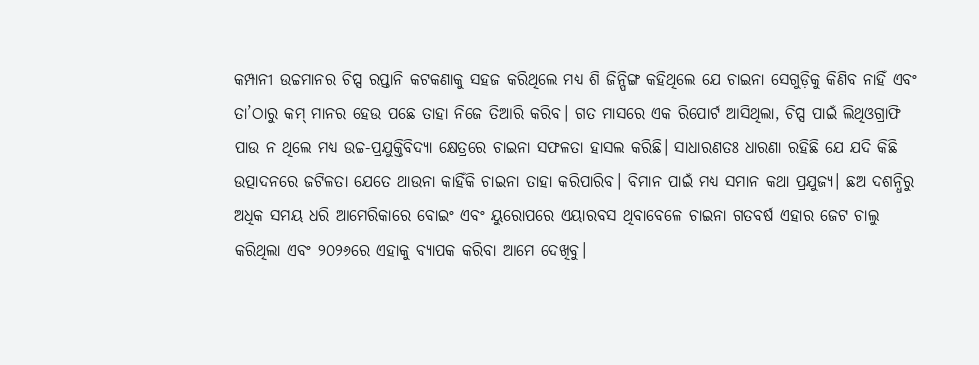କମ୍ପାନୀ ଉଚ୍ଚମାନର ଚିପ୍ସ ରପ୍ତାନି କଟକଣାକୁ ସହଜ କରିଥିଲେ ମଧ୍ୟ ଶି ଜିନ୍ପିଙ୍ଗ କହିଥିଲେ ଯେ ଚାଇନା ସେଗୁଡ଼ିକୁ କିଣିବ ନାହିଁ ଏବଂ ତା’ଠାରୁ କମ୍ ମାନର ହେଉ ପଛେ ତାହା ନିଜେ ତିଆରି କରିବ। ଗତ ମାସରେ ଏକ ରିପୋର୍ଟ ଆସିଥିଲା, ଚିପ୍ସ ପାଇଁ ଲିଥିଓଗ୍ରାଫି ପାଉ ନ ଥିଲେ ମଧ୍ୟ ଉଚ୍ଚ-ପ୍ରଯୁକ୍ତିବିଦ୍ୟା କ୍ଷେତ୍ରରେ ଚାଇନା ସଫଳତା ହାସଲ କରିଛି। ସାଧାରଣତଃ ଧାରଣା ରହିଛି ଯେ ଯଦି କିଛି ଉତ୍ପାଦନରେ ଜଟିଳତା ଯେତେ ଥାଉନା କାହିଁକି ଚାଇନା ତାହା କରିପାରିବ। ବିମାନ ପାଇଁ ମଧ୍ୟ ସମାନ କଥା ପ୍ରଯୁଜ୍ୟ। ଛଅ ଦଶନ୍ଧିରୁ ଅଧିକ ସମୟ ଧରି ଆମେରିକାରେ ବୋଇଂ ଏବଂ ୟୁରୋପରେ ଏୟାରବସ ଥିବାବେଳେ ଚାଇନା ଗତବର୍ଷ ଏହାର ଜେଟ ଚାଲୁ କରିଥିଲା ଏବଂ ୨୦୨୬ରେ ଏହାକୁ ବ୍ୟାପକ କରିବା ଆମେ ଦେଖିବୁ।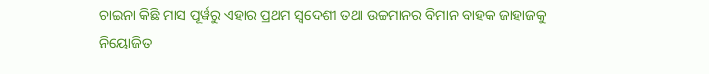ଚାଇନା କିଛି ମାସ ପୂର୍ୱରୁ ଏହାର ପ୍ରଥମ ସ୍ୱଦେଶୀ ତଥା ଉଚ୍ଚମାନର ବିମାନ ବାହକ ଜାହାଜକୁ ନିୟୋଜିତ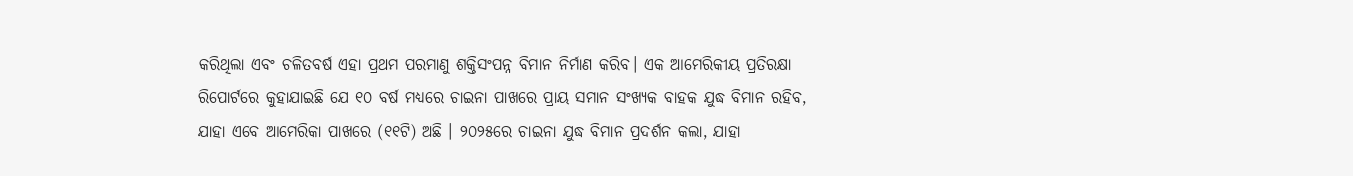କରିଥିଲା ଏବଂ ଚଳିତବର୍ଷ ଏହା ପ୍ରଥମ ପରମାଣୁ ଶକ୍ତିସଂପନ୍ନ ବିମାନ ନିର୍ମାଣ କରିବ। ଏକ ଆମେରିକୀୟ ପ୍ରତିରକ୍ଷା ରିପୋର୍ଟରେ କୁହାଯାଇଛି ଯେ ୧୦ ବର୍ଷ ମଧ୍ୟରେ ଚାଇନା ପାଖରେ ପ୍ରାୟ ସମାନ ସଂଖ୍ୟକ ବାହକ ଯୁଦ୍ଧ ବିମାନ ରହିବ, ଯାହା ଏବେ ଆମେରିକା ପାଖରେ (୧୧ଟି) ଅଛି । ୨୦୨୫ରେ ଚାଇନା ଯୁଦ୍ଧ ବିମାନ ପ୍ରଦର୍ଶନ କଲା, ଯାହା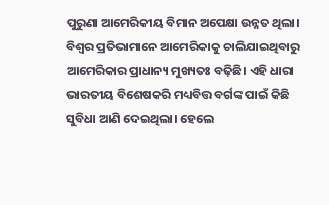ପୁରୁଣା ଆମେରିକୀୟ ବିମାନ ଅପେକ୍ଷା ଉନ୍ନତ ଥିଲା।
ବିଶ୍ୱର ପ୍ରତିଭାମାନେ ଆମେରିକାକୁ ଚାଲିଯାଇଥିବାରୁ ଆମେରିକାର ପ୍ରାଧାନ୍ୟ ମୁଖ୍ୟତଃ ବଢ଼ିଛି। ଏହି ଧାରା ଭାରତୀୟ ବିଶେଷକରି ମଧ୍ୟବିତ୍ତ ବର୍ଗଙ୍କ ପାଇଁ କିଛି ସୁବିଧା ଆଣି ଦେଇଥିଲା। ହେଲେ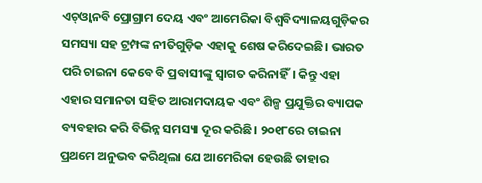ଏଚ୍ଓ୍ୱାନବି ପ୍ରୋଗ୍ରାମ ଦେୟ ଏବଂ ଆମେରିକା ବିଶ୍ୱବିଦ୍ୟାଳୟଗୁଡ଼ିକର ସମସ୍ୟା ସହ ଟ୍ରମ୍ପଙ୍କ ନୀତିଗୁଡ଼ିକ ଏହାକୁ ଶେଷ କରିଦେଇଛି। ଭାରତ ପରି ଚାଇନା କେବେ ବି ପ୍ରବାସୀଙ୍କୁ ସ୍ୱାଗତ କରିନାହିଁ। କିନ୍ତୁ ଏହା ଏହାର ସମାନତା ସହିତ ଆରାମଦାୟକ ଏବଂ ଶିଳ୍ପ ପ୍ରଯୁକ୍ତିର ବ୍ୟାପକ ବ୍ୟବହାର କରି ବିଭିନ୍ନ ସମସ୍ୟା ଦୂର କରିଛି। ୨୦୧୮ରେ ଚାଇନା ପ୍ରଥମେ ଅନୁଭବ କରିଥିଲା ଯେ ଆମେରିକା ହେଉଛି ତାହାର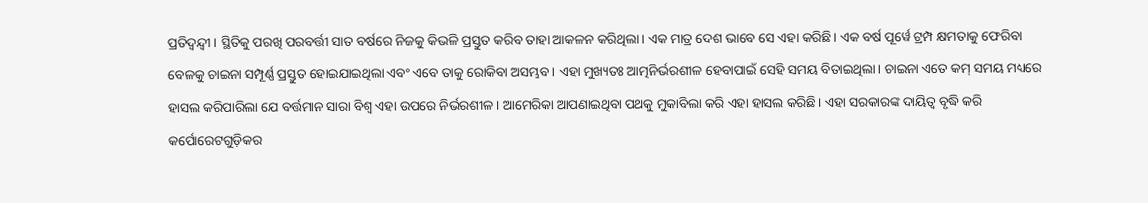ପ୍ରତିଦ୍ୱନ୍ଦ୍ୱୀ। ସ୍ଥିତିକୁ ପରଖି ପରବର୍ତ୍ତୀ ସାତ ବର୍ଷରେ ନିଜକୁ କିଭଳି ପ୍ରସ୍ତୁତ କରିବ ତାହା ଆକଳନ କରିଥିଲା। ଏକ ମାତ୍ର ଦେଶ ଭାବେ ସେ ଏହା କରିଛି। ଏକ ବର୍ଷ ପୂର୍ୱେ ଟ୍ରମ୍ପ କ୍ଷମତାକୁ ଫେରିବା ବେଳକୁ ଚାଇନା ସମ୍ପୂର୍ଣ୍ଣ ପ୍ରସ୍ତୁତ ହୋଇଯାଇଥିଲା ଏବଂ ଏବେ ତାକୁ ରୋକିବା ଅସମ୍ଭବ। ଏହା ମୁଖ୍ୟତଃ ଆତ୍ମନିର୍ଭରଶୀଳ ହେବାପାଇଁ ସେହି ସମୟ ବିତାଇଥିଲା। ଚାଇନା ଏତେ କମ୍ ସମୟ ମଧ୍ୟରେ ହାସଲ କରିପାରିଲା ଯେ ବର୍ତ୍ତମାନ ସାରା ବିଶ୍ୱ ଏହା ଉପରେ ନିର୍ଭରଶୀଳ । ଆମେରିକା ଆପଣାଇଥିବା ପଥକୁ ମୁକାବିଲା କରି ଏହା ହାସଲ କରିଛି। ଏହା ସରକାରଙ୍କ ଦାୟିତ୍ୱ ବୃଦ୍ଧି କରି କର୍ପୋରେଟଗୁଡ଼ିକର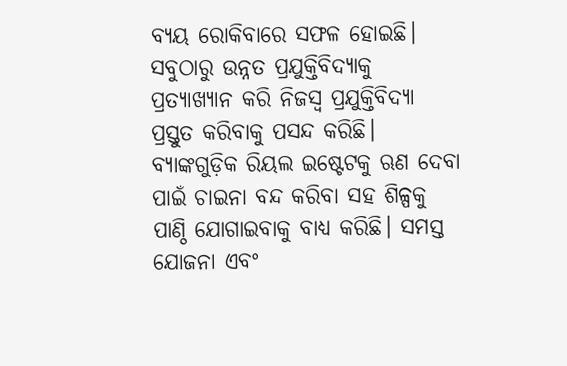ବ୍ୟୟ ରୋକିବାରେ ସଫଳ ହୋଇଛି। ସବୁଠାରୁ ଉନ୍ନତ ପ୍ରଯୁକ୍ତିବିଦ୍ୟାକୁ ପ୍ରତ୍ୟାଖ୍ୟାନ କରି ନିଜସ୍ୱ ପ୍ରଯୁକ୍ତିବିଦ୍ୟା ପ୍ରସ୍ତୁତ କରିବାକୁ ପସନ୍ଦ କରିଛି। ବ୍ୟାଙ୍କଗୁଡ଼ିକ ରିୟଲ ଇଷ୍ଟେଟକୁ ଋଣ ଦେବା ପାଇଁ ଚାଇନା ବନ୍ଦ କରିବା ସହ ଶିଳ୍ପକୁ ପାଣ୍ଠି ଯୋଗାଇବାକୁ ବାଧ୍ୟ କରିଛି। ସମସ୍ତ ଯୋଜନା ଏବଂ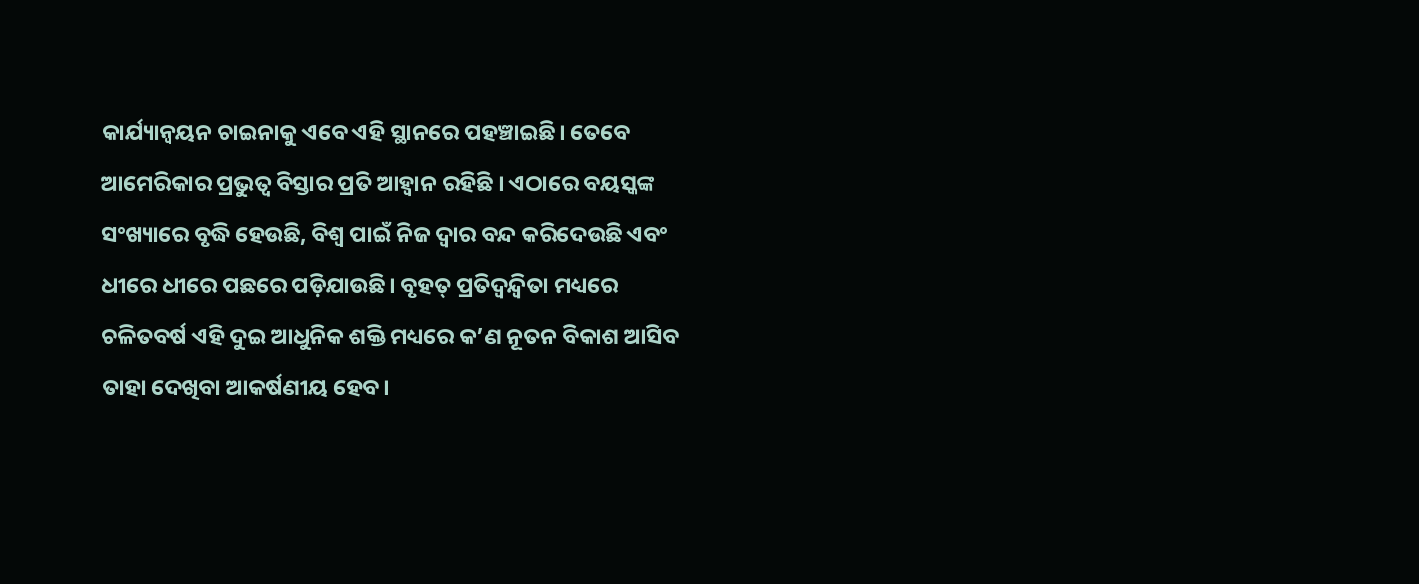କାର୍ଯ୍ୟାନ୍ୱୟନ ଚାଇନାକୁ ଏବେ ଏହି ସ୍ଥାନରେ ପହଞ୍ଚାଇଛି। ତେବେ ଆମେରିକାର ପ୍ରଭୁତ୍ୱ ବିସ୍ତାର ପ୍ରତି ଆହ୍ୱାନ ରହିଛି । ଏଠାରେ ବୟସ୍କଙ୍କ ସଂଖ୍ୟାରେ ବୃଦ୍ଧି ହେଉଛି, ବିଶ୍ୱ ପାଇଁ ନିଜ ଦ୍ୱାର ବନ୍ଦ କରିଦେଉଛି ଏବଂ ଧୀରେ ଧୀରେ ପଛରେ ପଡ଼ିଯାଉଛି। ବୃହତ୍ ପ୍ରତିଦ୍ୱନ୍ଦ୍ୱିତା ମଧ୍ୟରେ ଚଳିତବର୍ଷ ଏହି ଦୁଇ ଆଧୁନିକ ଶକ୍ତି ମଧ୍ୟରେ କ’ଣ ନୂତନ ବିକାଶ ଆସିବ ତାହା ଦେଖିବା ଆକର୍ଷଣୀୟ ହେବ।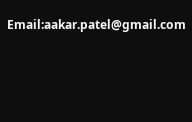Email:aakar.patel@gmail.com